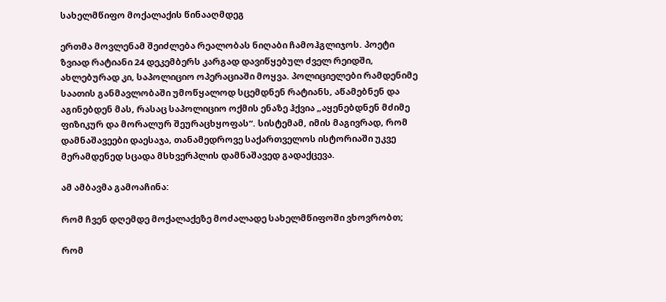სახელმწიფო მოქალაქის წინააღმდეგ

ერთმა მოვლენამ შეიძლება რეალობას ნიღაბი ჩამოჰგლიჯოს. პოეტი ზვიად რატიანი 24 დეკემბერს კარგად დავიწყებულ ძველ რეიდში, ახლებურად კი, საპოლიციო ოპერაციაში მოყვა. პოლიციელები რამდენიმე საათის განმავლობაში უმოწყალოდ სცემდნენ რატიანს, აწამებნენ და აგინებდენ მას, რასაც საპოლიციო ოქმის ენაზე ჰქვია „აყენებდნენ მძიმე ფიზიკურ და მორალურ შეურაცხყოფას“. სისტემამ, იმის მაგივრად, რომ დამნაშავეები დაესაჯა, თანამედროვე საქართველოს ისტორიაში უკვე მერამდენედ სცადა მსხვერპლის დამნაშავედ გადაქცევა.

ამ ამბავმა გამოაჩინა:

რომ ჩვენ დღემდე მოქალაქეზე მოძალადე სახელმწიფოში ვხოვრობთ;

რომ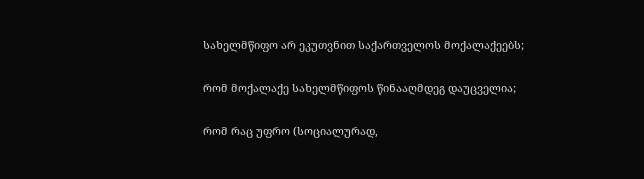სახელმწიფო არ ეკუთვნით საქართველოს მოქალაქეებს;

რომ მოქალაქე სახელმწიფოს წინააღმდეგ დაუცველია;

რომ რაც უფრო (სოციალურად,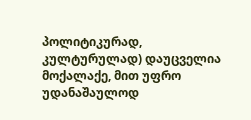პოლიტიკურად, კულტურულად) დაუცველია მოქალაქე, მით უფრო უდანაშაულოდ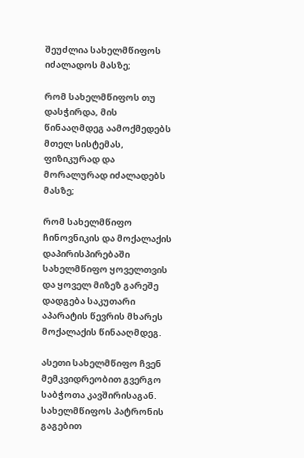შეუძლია სახელმწიფოს იძალადოს მასზე;

რომ სახელმწიფოს თუ დასჭირდა, მის წინააღმდეგ აამოქმედებს მთელ სისტემას, ფიზიკურად და მორალურად იძალადებს მასზე;

რომ სახელმწიფო ჩინოვნიკის და მოქალაქის დაპირისპირებაში სახელმწიფო ყოველთვის და ყოველ მიზეზ გარეშე დადგება საკუთარი აპარატის წევრის მხარეს მოქალაქის წინააღმდეგ.

ასეთი სახელმწიფო ჩვენ მემკვიდრეობით გვერგო საბჭოთა კავშირისაგან. სახელმწიფოს პატრონის გაგებით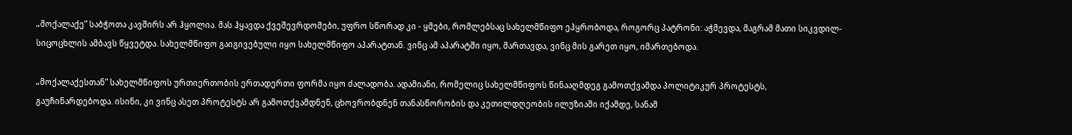„მოქალაქე“ საბჭოთა კავშირს არ ჰყოლია. მას ჰყავდა ქვეშევრდომები, უფრო სწორად კი - ყმები, რომლებსაც სახელმწიფო ეპყრობოდა, როგორც პატრონი: აჭმევდა, მაგრამ მათი სიკვდილ-სიცოცხლის ამბავს წყვეტდა. სახელმწიფო გაიგივებული იყო სახელმწიფო აპარატთან. ვინც ამ აპარატში იყო, მართავდა, ვინც მის გარეთ იყო, იმართებოდა.

„მოქალაქესთან“ სახელმწიფოს ურთიერთობის ერთადერთი ფორმა იყო ძალადობა. ადამიანი, რომელიც სახელმწიფოს წინააღმდეგ გამოთქვამდა პოლიტიკურ პროტესტს, გაუჩინარდებოდა. ისინი, კი ვინც ასეთ პროტესტს არ გამოთქვამდნენ, ცხოვრობდნენ თანასწორობის და კეთილდღეობის ილუზიაში იქამდე, სანამ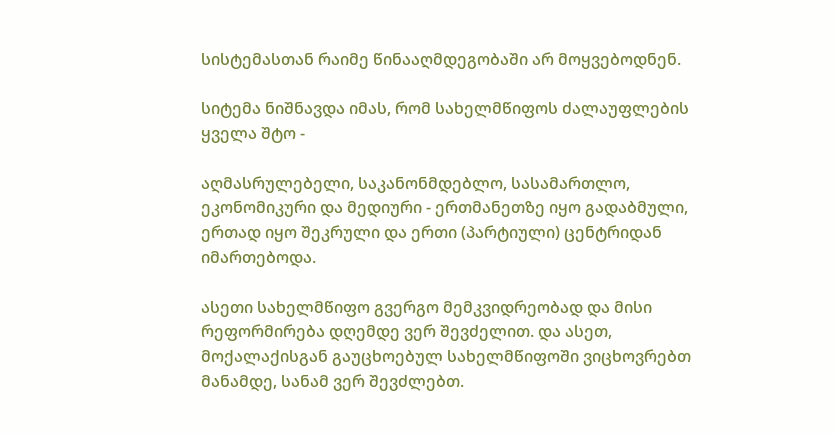სისტემასთან რაიმე წინააღმდეგობაში არ მოყვებოდნენ.

სიტემა ნიშნავდა იმას, რომ სახელმწიფოს ძალაუფლების ყველა შტო -

აღმასრულებელი, საკანონმდებლო, სასამართლო, ეკონომიკური და მედიური - ერთმანეთზე იყო გადაბმული, ერთად იყო შეკრული და ერთი (პარტიული) ცენტრიდან იმართებოდა.

ასეთი სახელმწიფო გვერგო მემკვიდრეობად და მისი რეფორმირება დღემდე ვერ შევძელით. და ასეთ, მოქალაქისგან გაუცხოებულ სახელმწიფოში ვიცხოვრებთ მანამდე, სანამ ვერ შევძლებთ.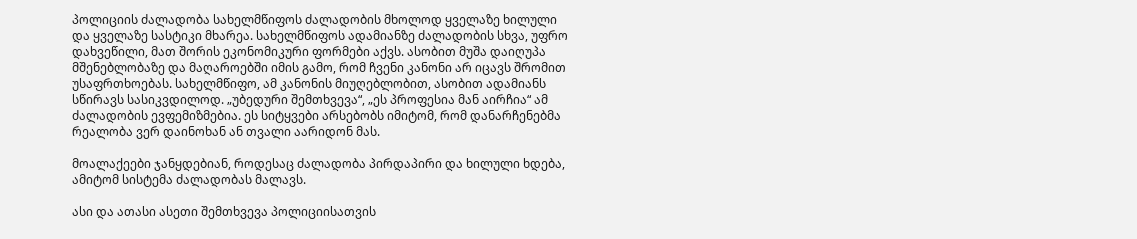პოლიციის ძალადობა სახელმწიფოს ძალადობის მხოლოდ ყველაზე ხილული და ყველაზე სასტიკი მხარეა. სახელმწიფოს ადამიანზე ძალადობის სხვა, უფრო დახვეწილი, მათ შორის ეკონომიკური ფორმები აქვს. ასობით მუშა დაიღუპა მშენებლობაზე და მაღაროებში იმის გამო, რომ ჩვენი კანონი არ იცავს შრომით უსაფრთხოებას. სახელმწიფო, ამ კანონის მიუღებლობით, ასობით ადამიანს სწირავს სასიკვდილოდ. „უბედური შემთხვევა“, „ეს პროფესია მან აირჩია“ ამ ძალადობის ევფემიზმებია. ეს სიტყვები არსებობს იმიტომ, რომ დანარჩენებმა რეალობა ვერ დაინოხან ან თვალი აარიდონ მას.

მოალაქეები ჯანყდებიან, როდესაც ძალადობა პირდაპირი და ხილული ხდება, ამიტომ სისტემა ძალადობას მალავს.

ასი და ათასი ასეთი შემთხვევა პოლიციისათვის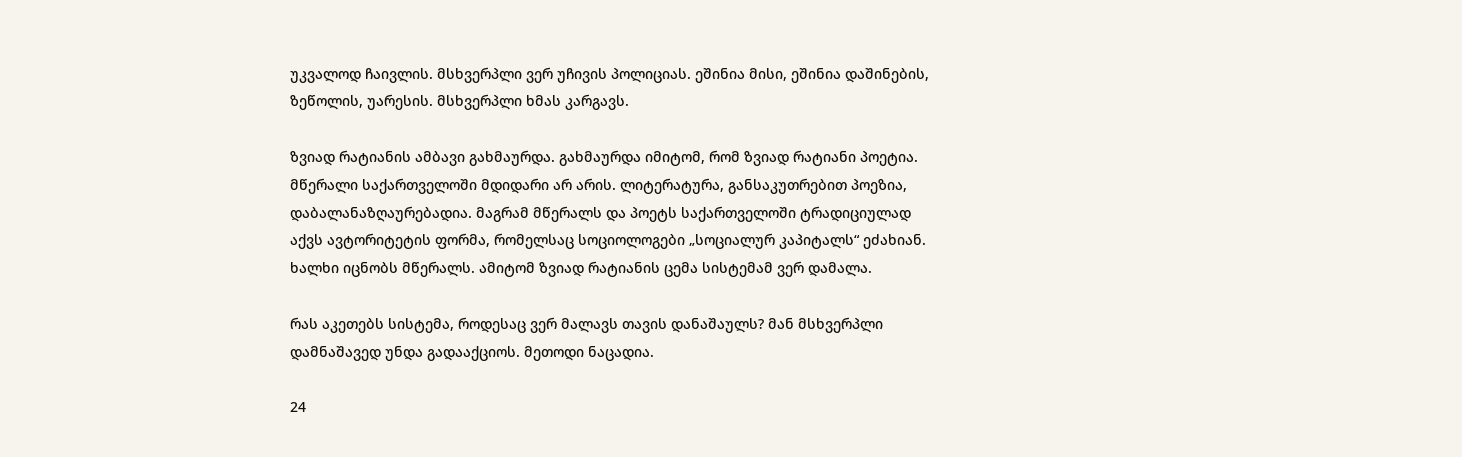უკვალოდ ჩაივლის. მსხვერპლი ვერ უჩივის პოლიციას. ეშინია მისი, ეშინია დაშინების, ზეწოლის, უარესის. მსხვერპლი ხმას კარგავს.

ზვიად რატიანის ამბავი გახმაურდა. გახმაურდა იმიტომ, რომ ზვიად რატიანი პოეტია. მწერალი საქართველოში მდიდარი არ არის. ლიტერატურა, განსაკუთრებით პოეზია, დაბალანაზღაურებადია. მაგრამ მწერალს და პოეტს საქართველოში ტრადიციულად აქვს ავტორიტეტის ფორმა, რომელსაც სოციოლოგები „სოციალურ კაპიტალს“ ეძახიან. ხალხი იცნობს მწერალს. ამიტომ ზვიად რატიანის ცემა სისტემამ ვერ დამალა.

რას აკეთებს სისტემა, როდესაც ვერ მალავს თავის დანაშაულს? მან მსხვერპლი დამნაშავედ უნდა გადააქციოს. მეთოდი ნაცადია.

24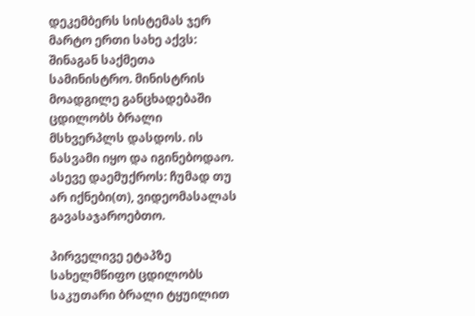დეკემბერს სისტემას ჯერ მარტო ერთი სახე აქვს: შინაგან საქმეთა სამინისტრო. მინისტრის მოადგილე განცხადებაში ცდილობს ბრალი მსხვერპლს დასდოს. ის ნასვამი იყო და იგინებოდაო. ასევე დაემუქროს: ჩუმად თუ არ იქნები(თ), ვიდეომასალას გავასაჯაროებთო.

პირველივე ეტაპზე სახელმწიფო ცდილობს საკუთარი ბრალი ტყუილით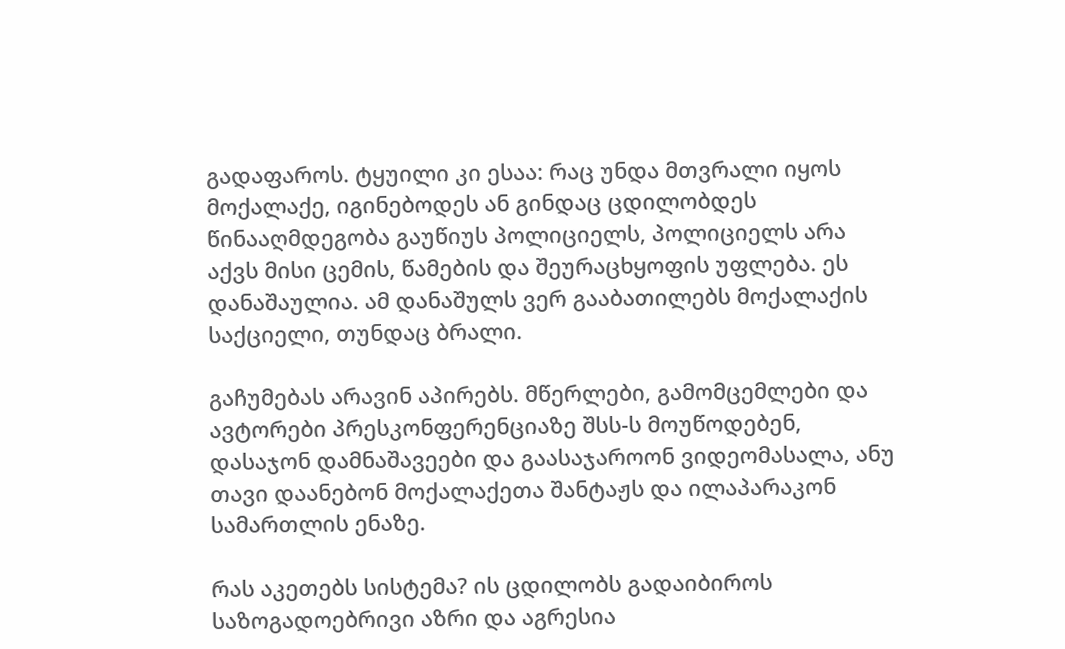გადაფაროს. ტყუილი კი ესაა: რაც უნდა მთვრალი იყოს მოქალაქე, იგინებოდეს ან გინდაც ცდილობდეს წინააღმდეგობა გაუწიუს პოლიციელს, პოლიციელს არა აქვს მისი ცემის, წამების და შეურაცხყოფის უფლება. ეს დანაშაულია. ამ დანაშულს ვერ გააბათილებს მოქალაქის საქციელი, თუნდაც ბრალი.

გაჩუმებას არავინ აპირებს. მწერლები, გამომცემლები და ავტორები პრესკონფერენციაზე შსს-ს მოუწოდებენ, დასაჯონ დამნაშავეები და გაასაჯაროონ ვიდეომასალა, ანუ თავი დაანებონ მოქალაქეთა შანტაჟს და ილაპარაკონ სამართლის ენაზე.

რას აკეთებს სისტემა? ის ცდილობს გადაიბიროს საზოგადოებრივი აზრი და აგრესია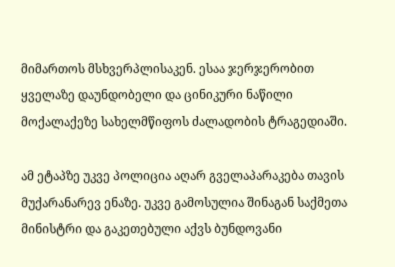მიმართოს მსხვერპლისაკენ. ესაა ჯერჯერობით ყველაზე დაუნდობელი და ცინიკური ნაწილი მოქალაქეზე სახელმწიფოს ძალადობის ტრაგედიაში.

ამ ეტაპზე უკვე პოლიცია აღარ გველაპარაკება თავის მუქარანარევ ენაზე. უკვე გამოსულია შინაგან საქმეთა მინისტრი და გაკეთებული აქვს ბუნდოვანი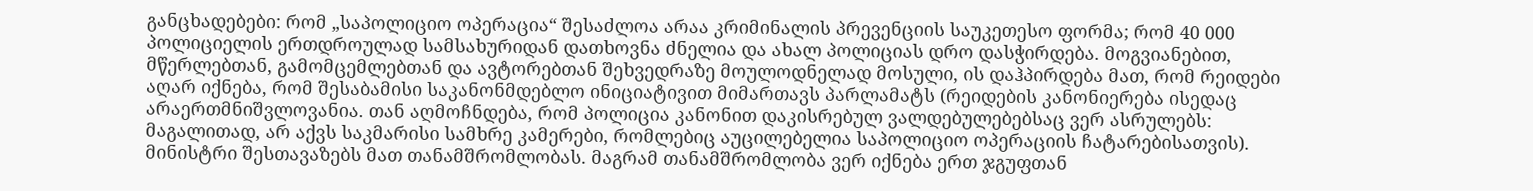განცხადებები: რომ „საპოლიციო ოპერაცია“ შესაძლოა არაა კრიმინალის პრევენციის საუკეთესო ფორმა; რომ 40 000 პოლიციელის ერთდროულად სამსახურიდან დათხოვნა ძნელია და ახალ პოლიციას დრო დასჭირდება. მოგვიანებით, მწერლებთან, გამომცემლებთან და ავტორებთან შეხვედრაზე მოულოდნელად მოსული, ის დაჰპირდება მათ, რომ რეიდები აღარ იქნება, რომ შესაბამისი საკანონმდებლო ინიციატივით მიმართავს პარლამატს (რეიდების კანონიერება ისედაც არაერთმნიშვლოვანია. თან აღმოჩნდება, რომ პოლიცია კანონით დაკისრებულ ვალდებულებებსაც ვერ ასრულებს: მაგალითად, არ აქვს საკმარისი სამხრე კამერები, რომლებიც აუცილებელია საპოლიციო ოპერაციის ჩატარებისათვის). მინისტრი შესთავაზებს მათ თანამშრომლობას. მაგრამ თანამშრომლობა ვერ იქნება ერთ ჯგუფთან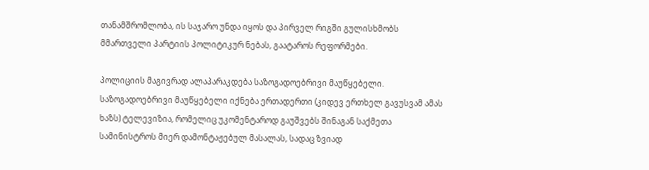თანამშრომლობა, ის საჯარო უნდა იყოს და პირველ რიგში გულისხმობს მმართველი პარტიის პოლიტიკურ ნებას, გაატაროს რეფორმები.

პოლიციის მაგივრად ალაპარაკდება საზოგადოებრივი მაუწყებელი. საზოგადოებრივი მაუწყებელი იქნება ერთადერთი (კიდევ ერთხელ გავუსვამ ამას ხაზს) ტელევიზია, რომელიც უკომენტაროდ გაუშვებს შინაგან საქმეთა სამინისტროს მიერ დამონტაჟებულ მასალას, სადაც ზვიად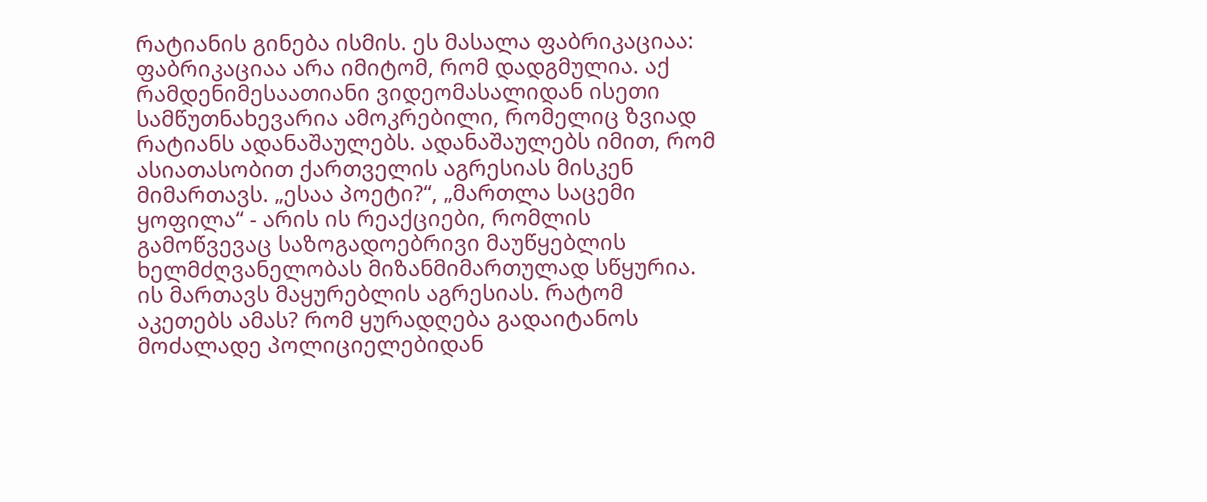რატიანის გინება ისმის. ეს მასალა ფაბრიკაციაა: ფაბრიკაციაა არა იმიტომ, რომ დადგმულია. აქ რამდენიმესაათიანი ვიდეომასალიდან ისეთი სამწუთნახევარია ამოკრებილი, რომელიც ზვიად რატიანს ადანაშაულებს. ადანაშაულებს იმით, რომ ასიათასობით ქართველის აგრესიას მისკენ მიმართავს. „ესაა პოეტი?“, „მართლა საცემი ყოფილა“ - არის ის რეაქციები, რომლის გამოწვევაც საზოგადოებრივი მაუწყებლის ხელმძღვანელობას მიზანმიმართულად სწყურია. ის მართავს მაყურებლის აგრესიას. რატომ აკეთებს ამას? რომ ყურადღება გადაიტანოს მოძალადე პოლიციელებიდან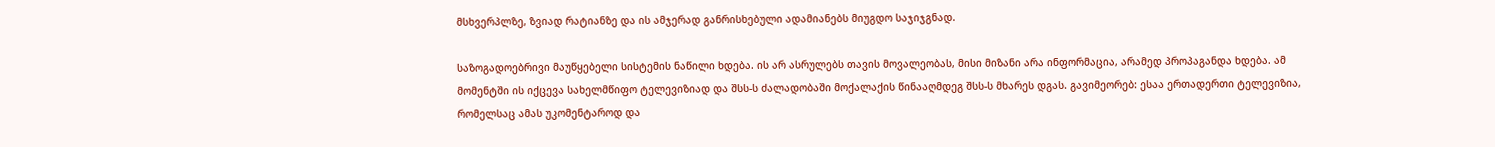მსხვერპლზე, ზვიად რატიანზე და ის ამჯერად განრისხებული ადამიანებს მიუგდო საჯიჯგნად.

საზოგადოებრივი მაუწყებელი სისტემის ნაწილი ხდება. ის არ ასრულებს თავის მოვალეობას, მისი მიზანი არა ინფორმაცია, არამედ პროპაგანდა ხდება. ამ მომენტში ის იქცევა სახელმწიფო ტელევიზიად და შსს-ს ძალადობაში მოქალაქის წინააღმდეგ შსს-ს მხარეს დგას. გავიმეორებ: ესაა ერთადერთი ტელევიზია, რომელსაც ამას უკომენტაროდ და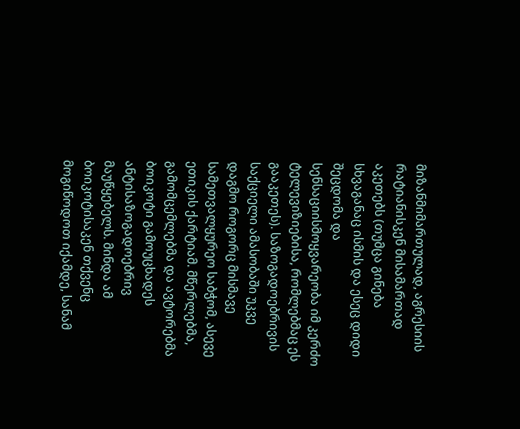მიზანმიმართულად, აგრესიის რატიანისკენ მისამართად აკეთებს (თუმცა გინება სხვაგანაც ისმის და ესეც დიდი შეცდომა და სენსაციისმოყვარეობა იმ კერძო ტელევიზიებისა, რომლებმაც ეს გააკეთეს). საზოგადოებრივის საქციელი ამასობაში უკვე დაგმო როგორც მისმავე სამეთვალყურეო საბჭომ, ასევე ეთიკის ქარტიამ. მწერლებმა, გამომცემლებმა და ავტორებმა ბოიკოტი გამოუცხადეს ანტისაზოგადოებრივ მაუწყებელს. მინდა ამ ბოიკოტისაკენ თქვენც მოგიწოდოთ იქამდე, სანამ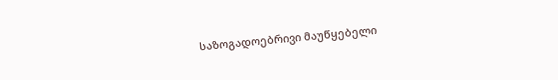საზოგადოებრივი მაუწყებელი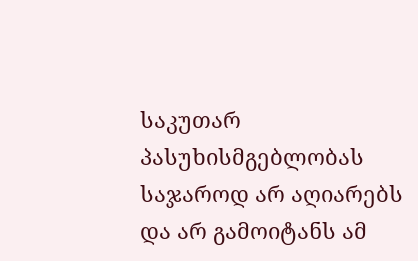საკუთარ პასუხისმგებლობას საჯაროდ არ აღიარებს და არ გამოიტანს ამ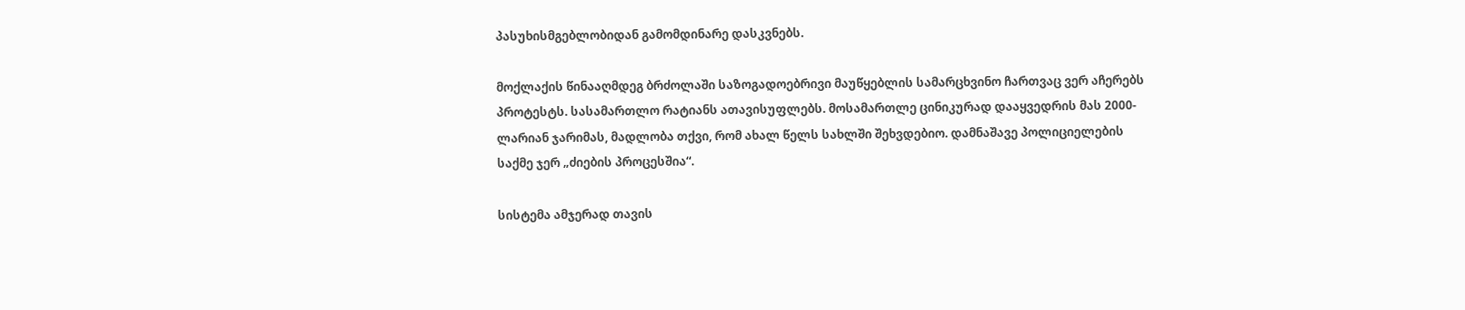პასუხისმგებლობიდან გამომდინარე დასკვნებს.

მოქლაქის წინააღმდეგ ბრძოლაში საზოგადოებრივი მაუწყებლის სამარცხვინო ჩართვაც ვერ აჩერებს პროტესტს. სასამართლო რატიანს ათავისუფლებს. მოსამართლე ცინიკურად დააყვედრის მას 2000-ლარიან ჯარიმას, მადლობა თქვი, რომ ახალ წელს სახლში შეხვდებიო. დამნაშავე პოლიციელების საქმე ჯერ „ძიების პროცესშია“.

სისტემა ამჯერად თავის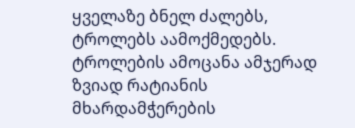ყველაზე ბნელ ძალებს, ტროლებს აამოქმედებს. ტროლების ამოცანა ამჯერად ზვიად რატიანის მხარდამჭერების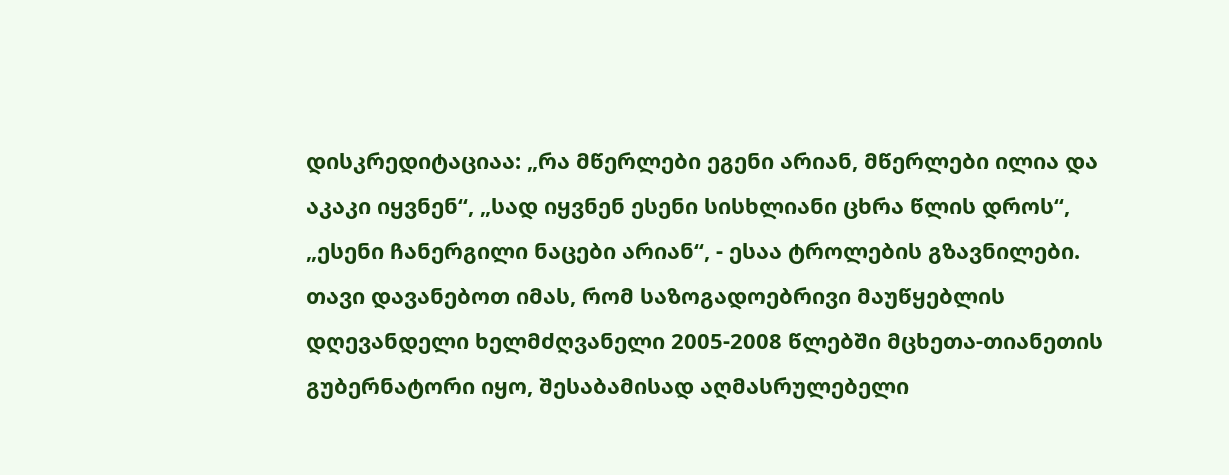დისკრედიტაციაა: „რა მწერლები ეგენი არიან, მწერლები ილია და აკაკი იყვნენ“, „სად იყვნენ ესენი სისხლიანი ცხრა წლის დროს“, „ესენი ჩანერგილი ნაცები არიან“, - ესაა ტროლების გზავნილები. თავი დავანებოთ იმას, რომ საზოგადოებრივი მაუწყებლის დღევანდელი ხელმძღვანელი 2005-2008 წლებში მცხეთა-თიანეთის გუბერნატორი იყო, შესაბამისად აღმასრულებელი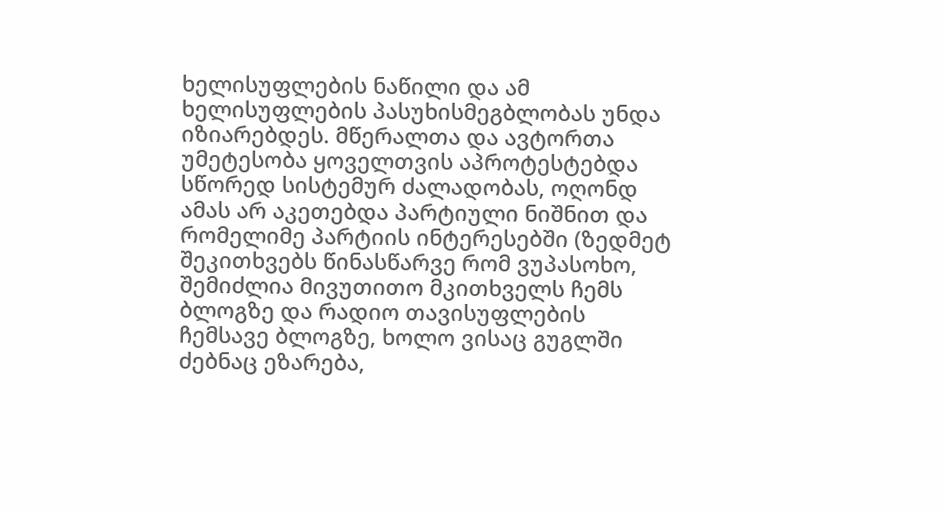ხელისუფლების ნაწილი და ამ ხელისუფლების პასუხისმეგბლობას უნდა იზიარებდეს. მწერალთა და ავტორთა უმეტესობა ყოველთვის აპროტესტებდა სწორედ სისტემურ ძალადობას, ოღონდ ამას არ აკეთებდა პარტიული ნიშნით და რომელიმე პარტიის ინტერესებში (ზედმეტ შეკითხვებს წინასწარვე რომ ვუპასოხო, შემიძლია მივუთითო მკითხველს ჩემს ბლოგზე და რადიო თავისუფლების ჩემსავე ბლოგზე, ხოლო ვისაც გუგლში ძებნაც ეზარება,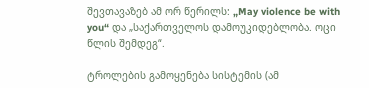შევთავაზებ ამ ორ წერილს: „May violence be with you“ და „საქართველოს დამოუკიდებლობა. ოცი წლის შემდეგ“.

ტროლების გამოყენება სისტემის (ამ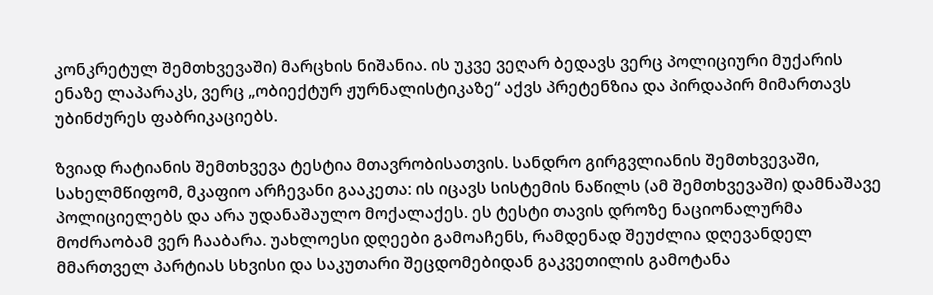კონკრეტულ შემთხვევაში) მარცხის ნიშანია. ის უკვე ვეღარ ბედავს ვერც პოლიციური მუქარის ენაზე ლაპარაკს, ვერც „ობიექტურ ჟურნალისტიკაზე“ აქვს პრეტენზია და პირდაპირ მიმართავს უბინძურეს ფაბრიკაციებს.

ზვიად რატიანის შემთხვევა ტესტია მთავრობისათვის. სანდრო გირგვლიანის შემთხვევაში, სახელმწიფომ, მკაფიო არჩევანი გააკეთა: ის იცავს სისტემის ნაწილს (ამ შემთხვევაში) დამნაშავე პოლიციელებს და არა უდანაშაულო მოქალაქეს. ეს ტესტი თავის დროზე ნაციონალურმა მოძრაობამ ვერ ჩააბარა. უახლოესი დღეები გამოაჩენს, რამდენად შეუძლია დღევანდელ მმართველ პარტიას სხვისი და საკუთარი შეცდომებიდან გაკვეთილის გამოტანა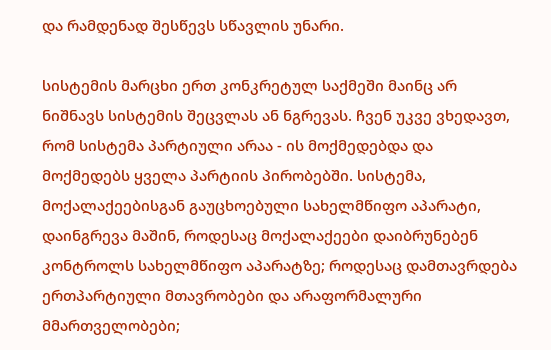და რამდენად შესწევს სწავლის უნარი.

სისტემის მარცხი ერთ კონკრეტულ საქმეში მაინც არ ნიშნავს სისტემის შეცვლას ან ნგრევას. ჩვენ უკვე ვხედავთ, რომ სისტემა პარტიული არაა - ის მოქმედებდა და მოქმედებს ყველა პარტიის პირობებში. სისტემა, მოქალაქეებისგან გაუცხოებული სახელმწიფო აპარატი, დაინგრევა მაშინ, როდესაც მოქალაქეები დაიბრუნებენ კონტროლს სახელმწიფო აპარატზე; როდესაც დამთავრდება ერთპარტიული მთავრობები და არაფორმალური მმართველობები;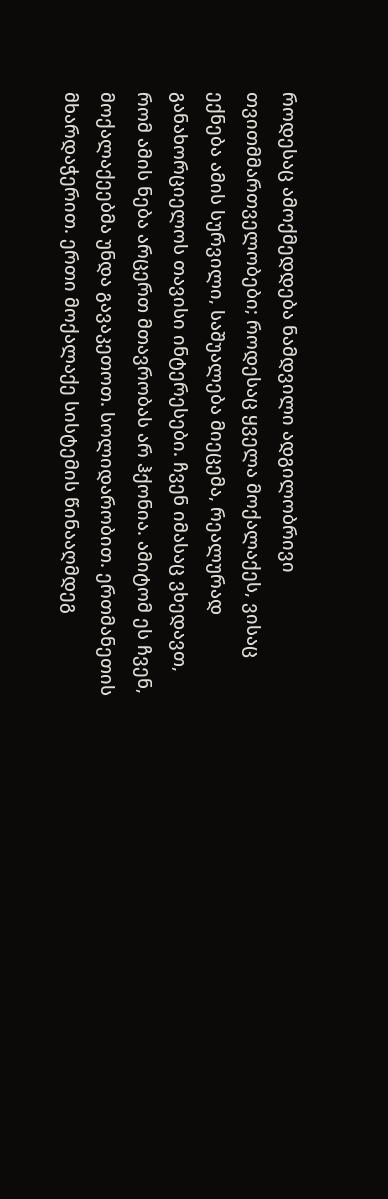როდესაც ამოქმედდება ნამდვილი ადგილობრივი თვითმმართველობები; როდესაც ყველა მოქალაქეს, ვისაც ექნება ამის სურვილი, საშუალება მიეცემა, რეალურად განახორციელოს თავისი ინტერესები. ჩვენ იმასაც ვხედავთ, რომ ამის ნება არცერთ მთავრობას არ ჰქონია. ამიტომ ეს ჩვენ, მოქალაქეებმა უნდა გავაკეთოთ. სოლიდარობით. ერთმანეთის მხარდაჭერით. ერთი მოქალაქე სისტემის წინააღმდეგ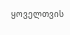ყოველთვის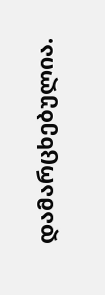დამარცხებულია.